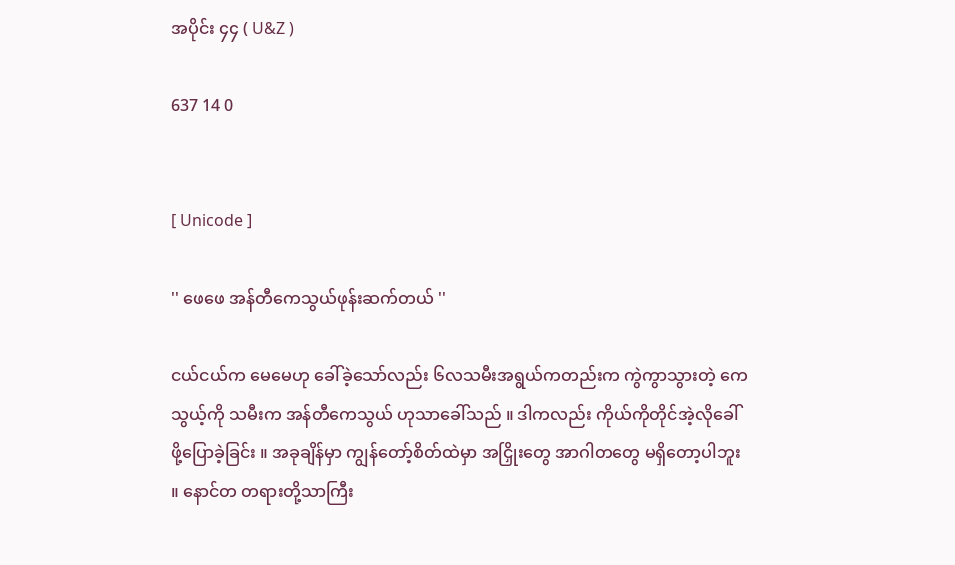အပိုင်း ၄၄ ( U&Z )

637 14 0


[ Unicode ]

'' ဖေဖေ အန်တီကေသွယ်ဖုန်းဆက်တယ် ''

ငယ်ငယ်က မေမေဟု ခေါ်ခဲ့သော်လည်း ၆လသမီးအရွယ်ကတည်းက ကွဲကွာသွားတဲ့ ကေသွယ့်ကို သမီးက အန်တီကေသွယ် ဟုသာခေါ်သည် ။ ဒါကလည်း ကိုယ်ကိုတိုင်အဲ့လိုခေါ်ဖို့ပြောခဲ့ခြင်း ။ အခုချိန်မှာ ကျွန်တော့်စိတ်ထဲမှာ အငြှိုးတွေ အာဂါတတွေ မရှိတော့ပါဘူး ။ နောင်တ တရားတို့သာကြီး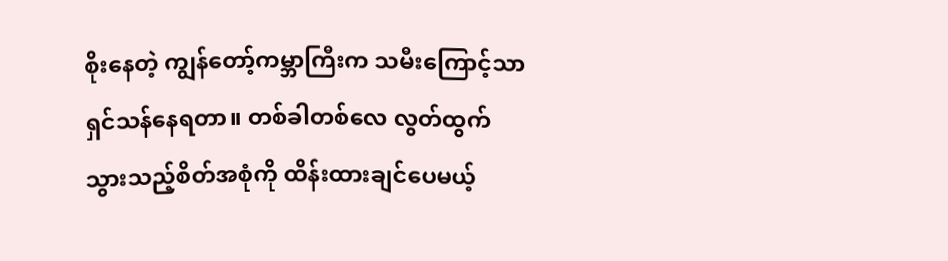စိုးနေတဲ့ ကျွန်တော့်ကမ္ဘာကြီးက သမီးကြောင့်သာ ရှင်သန်နေရတာ။ တစ်ခါတစ်လေ လွတ်ထွက်သွားသည့်စိတ်အစုံကို ထိန်းထားချင်ပေမယ့်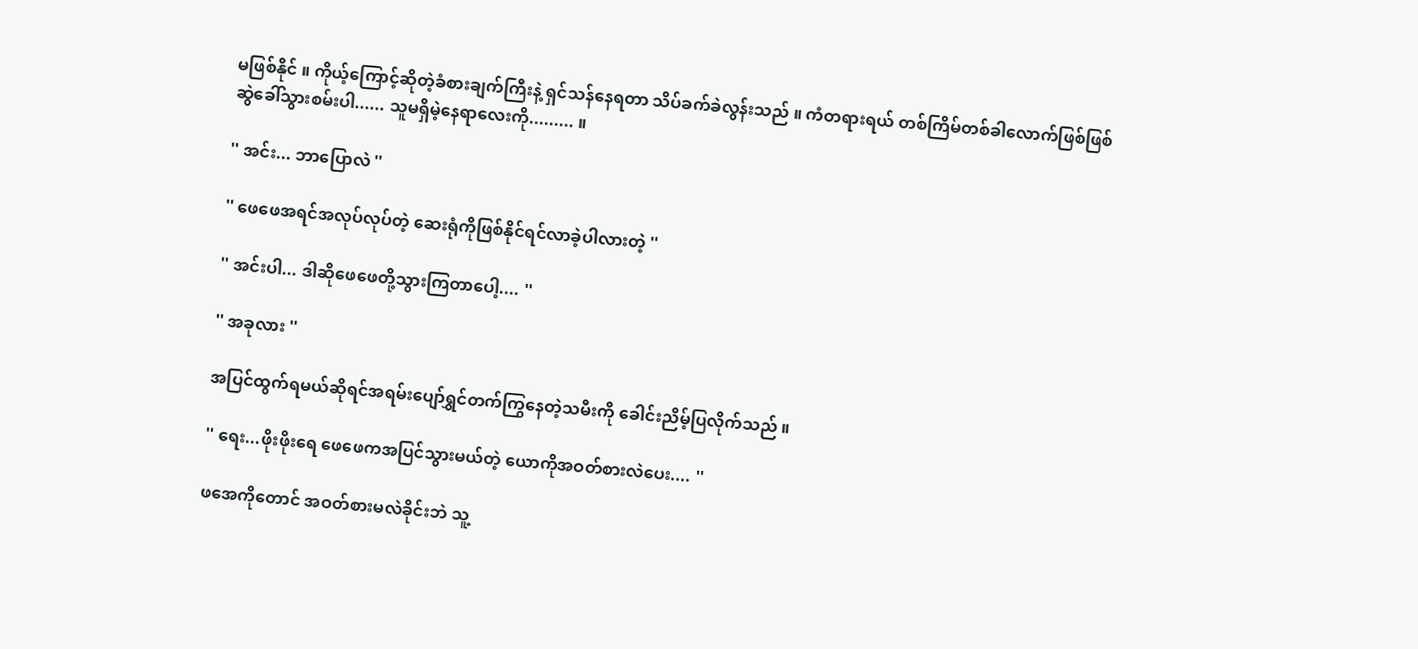မဖြစ်နိုင် ။ ကိုယ့်ကြောင့်ဆိုတဲ့ခံစားချက်ကြီးနဲ့ ရှင်သန်နေရတာ သိပ်ခက်ခဲလွန်းသည် ။ ကံတရားရယ် တစ်ကြိမ်တစ်ခါလောက်ဖြစ်ဖြစ်ဆွဲခေါ်သွားစမ်းပါ...... သူမရှိမဲ့နေရာလေးကို......... ။

'' အင်း... ဘာပြောလဲ ''

'' ဖေဖေအရင်အလုပ်လုပ်တဲ့ ဆေးရုံကိုဖြစ်နိုင်ရင်လာခဲ့ပါလားတဲ့ ''

'' အင်းပါ... ဒါဆိုဖေဖေတို့သွားကြတာပေါ့.... ''

'' အခုလား ''

အပြင်ထွက်ရမယ်ဆိုရင်အရမ်းပျော်ရွှင်တက်ကြွနေတဲ့သမီးကို ခေါင်းညိမ့်ပြလိုက်သည် ။

'' ရေး...ဖိုးဖိုးရေ ဖေဖေကအပြင်သွားမယ်တဲ့ ယောကိုအဝတ်စားလဲပေး.... ''

ဖအေကိုတောင် အဝတ်စားမလဲခိုင်းဘဲ သူ့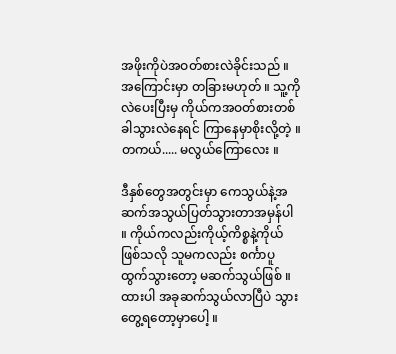အဖိုးကိုပဲအဝတ်စားလဲခိုင်းသည် ။ အကြောင်းမှာ တခြားမဟုတ် ။ သူ့ကိုလဲပေးပြီးမှ ကိုယ်ကအဝတ်စားတစ်ခါသွားလဲနေရင် ကြာနေမှာစိုးလို့တဲ့ ။ တကယ်..... မလွယ်ကြောလေး ။

ဒီနှစ်တွေအတွင်းမှာ ကေသွယ်နဲ့အဆက်အသွယ်ပြတ်သွားတာအမှန်ပါ ။ ကိုယ်ကလည်းကိုယ့်ကိစ္စနဲ့ကိုယ်ဖြစ်သလို သူမကလည်း စင်္ကာပူ ထွက်သွားတော့ မဆက်သွယ်ဖြစ် ။ ထားပါ အခုဆက်သွယ်လာပြီပဲ သွားတွေ့ရတော့မှာပေါ့ ။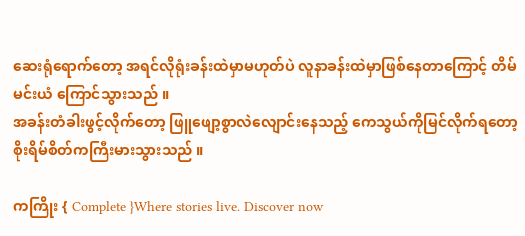ဆေးရုံရောက်တော့ အရင်လိုရုံးခန်းထဲမှာမဟုတ်ပဲ လူနာခန်းထဲမှာဖြစ်နေတာကြောင့် တိမ်မင်းယံ ကြောင်သွားသည် ။
အခန်းတံခါးဖွင့်လိုက်တော့ ဖြူဖျော့စွာလဲလျောင်းနေသည့် ကေသွယ်ကိုမြင်လိုက်ရတော့ စိုးရိမ်စိတ်ကကြီးမားသွားသည် ။

ကကြိုး { Complete }Where stories live. Discover now